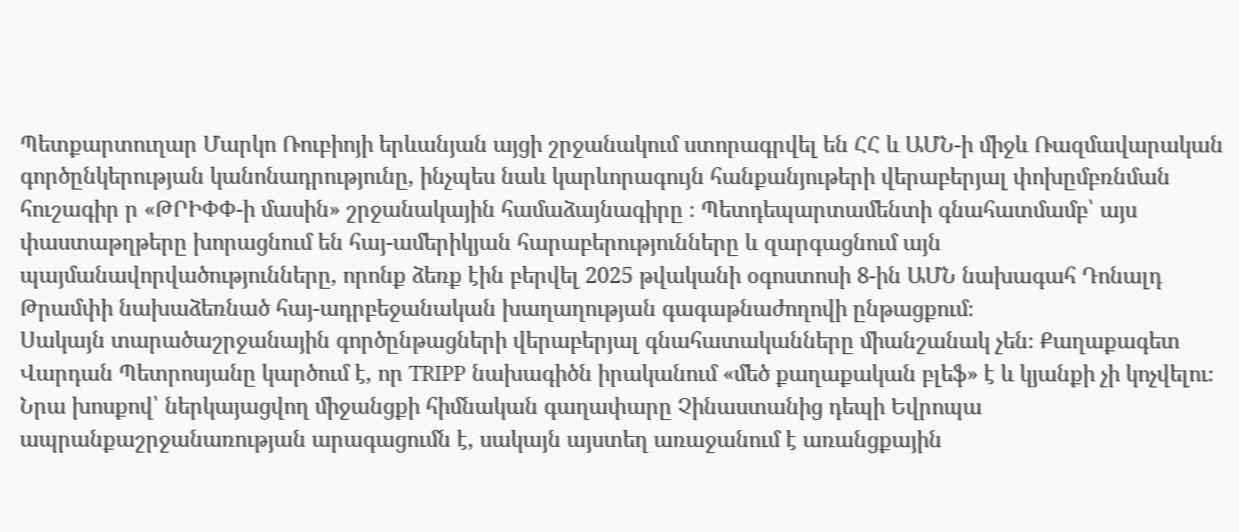Պետքարտուղար Մարկո Ռուբիոյի երևանյան այցի շրջանակում ստորագրվել են ՀՀ և ԱՄՆ-ի միջև Ռազմավարական գործընկերության կանոնադրությունը, ինչպես նաև կարևորագույն հանքանյութերի վերաբերյալ փոխըմբռնման հուշագիր ր «ԹՐԻՓՓ-ի մասին» շրջանակային համաձայնագիրը ։ Պետդեպարտամենտի գնահատմամբ՝ այս փաստաթղթերը խորացնում են հայ-ամերիկյան հարաբերությունները և զարգացնում այն պայմանավորվածությունները, որոնք ձեռք էին բերվել 2025 թվականի օգոստոսի 8-ին ԱՄՆ նախագահ Դոնալդ Թրամփի նախաձեռնած հայ-ադրբեջանական խաղաղության գագաթնաժողովի ընթացքում։
Սակայն տարածաշրջանային գործընթացների վերաբերյալ գնահատականները միանշանակ չեն։ Քաղաքագետ Վարդան Պետրոսյանը կարծում է, որ TRIPP նախագիծն իրականում «մեծ քաղաքական բլեֆ» է և կյանքի չի կոչվելու։
Նրա խոսքով՝ ներկայացվող միջանցքի հիմնական գաղափարը Չինաստանից դեպի Եվրոպա ապրանքաշրջանառության արագացումն է, սակայն այստեղ առաջանում է առանցքային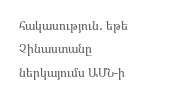հակասություն․ եթե Չինաստանը ներկայումս ԱՄՆ-ի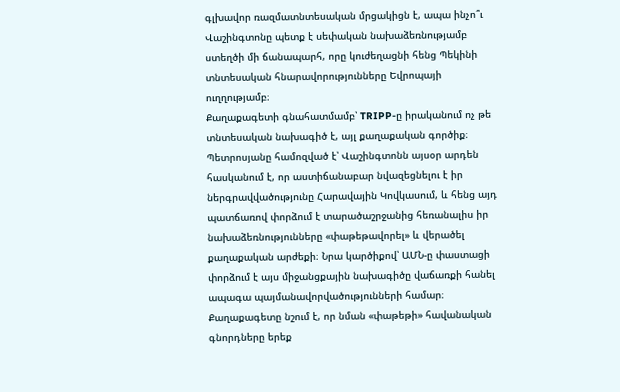գլխավոր ռազմատնտեսական մրցակիցն է, ապա ինչո՞ւ Վաշինգտոնը պետք է սեփական նախաձեռնությամբ ստեղծի մի ճանապարհ, որը կուժեղացնի հենց Պեկինի տնտեսական հնարավորությունները Եվրոպայի ուղղությամբ։
Քաղաքագետի գնահատմամբ՝ TRIPP-ը իրականում ոչ թե տնտեսական նախագիծ է, այլ քաղաքական գործիք։ Պետրոսյանը համոզված է՝ Վաշինգտոնն այսօր արդեն հասկանում է, որ աստիճանաբար նվազեցնելու է իր ներգրավվածությունը Հարավային Կովկասում, և հենց այդ պատճառով փորձում է տարածաշրջանից հեռանալիս իր նախաձեռնությունները «փաթեթավորել» և վերածել քաղաքական արժեքի։ Նրա կարծիքով՝ ԱՄՆ-ը փաստացի փորձում է այս միջանցքային նախագիծը վաճառքի հանել ապագա պայմանավորվածությունների համար։
Քաղաքագետը նշում է, որ նման «փաթեթի» հավանական գնորդները երեք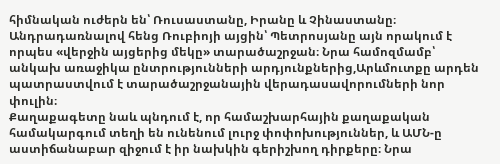հիմնական ուժերն են՝ Ռուսաստանը, Իրանը և Չինաստանը։
Անդրադառնալով հենց Ռուբիոյի այցին՝ Պետրոսյանը այն որակում է որպես «վերջին այցերից մեկը» տարածաշրջան։ Նրա համոզմամբ՝ անկախ առաջիկա ընտրությունների արդյունքներից,Արևմուտքը արդեն պատրաստվում է տարածաշրջանային վերադասավորումների նոր փուլին։
Քաղաքագետը նաև պնդում է, որ համաշխարհային քաղաքական համակարգում տեղի են ունենում լուրջ փոփոխություններ, և ԱՄՆ-ը աստիճանաբար զիջում է իր նախկին գերիշխող դիրքերը։ Նրա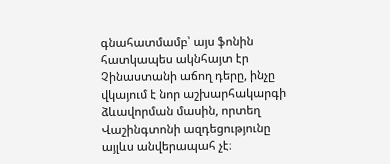գնահատմամբ՝ այս ֆոնին հատկապես ակնհայտ էր Չինաստանի աճող դերը, ինչը վկայում է նոր աշխարհակարգի ձևավորման մասին, որտեղ Վաշինգտոնի ազդեցությունը այլևս անվերապահ չէ։